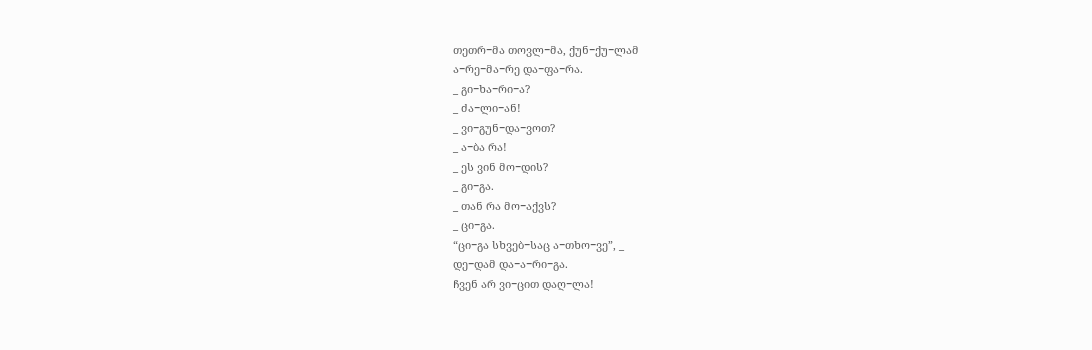თეთრ−მა თოვლ−მა, ქუნ−ქუ−ლამ
ა−რე−მა−რე და−ფა−რა.
_ გი−ხა−რი−ა?
_ ძა−ლი−ან!
_ ვი−გუნ−და−ვოთ?
_ ა−ბა რა!
_ ეს ვინ მო−დის?
_ გი−გა.
_ თან რა მო−აქვს?
_ ცი−გა.
“ცი−გა სხვებ−საც ა−თხო−ვე”, _
დე−დამ და−ა−რი−გა.
ჩვენ არ ვი−ცით დაღ−ლა!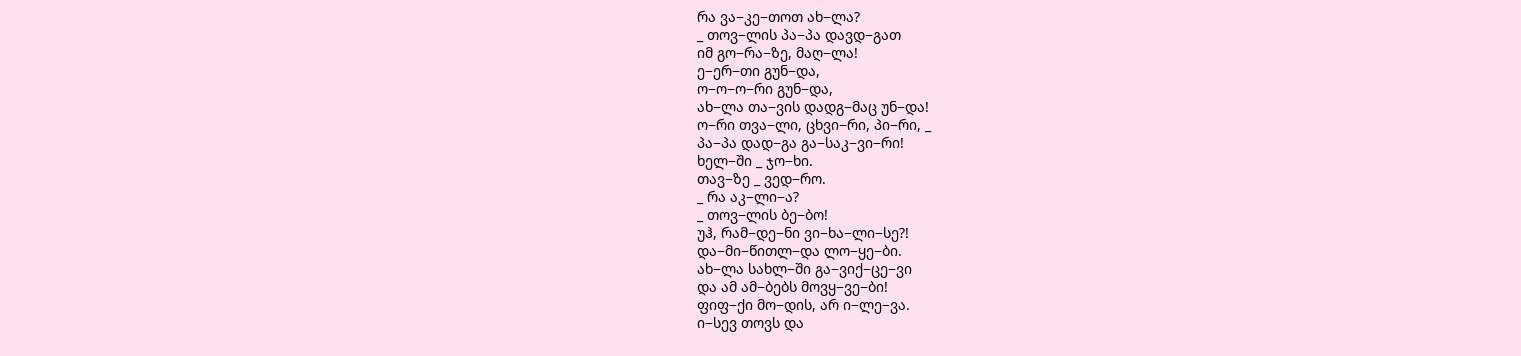რა ვა−კე−თოთ ახ−ლა?
_ თოვ−ლის პა−პა დავდ−გათ
იმ გო−რა−ზე, მაღ−ლა!
ე−ერ−თი გუნ−და,
ო−ო−ო−რი გუნ−და,
ახ−ლა თა−ვის დადგ−მაც უნ−და!
ო−რი თვა−ლი, ცხვი−რი, პი−რი, _
პა−პა დად−გა გა−საკ−ვი−რი!
ხელ−ში _ ჯო−ხი.
თავ−ზე _ ვედ−რო.
_ რა აკ−ლი−ა?
_ თოვ−ლის ბე−ბო!
უჰ, რამ−დე−ნი ვი−ხა−ლი−სე?!
და−მი−წითლ−და ლო−ყე−ბი.
ახ−ლა სახლ−ში გა−ვიქ−ცე−ვი
და ამ ამ−ბებს მოვყ−ვე−ბი!
ფიფ−ქი მო−დის, არ ი−ლე−ვა.
ი−სევ თოვს და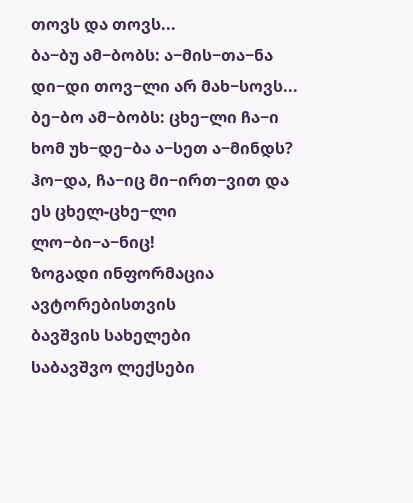თოვს და თოვს...
ბა−ბუ ამ−ბობს: ა−მის−თა−ნა
დი−დი თოვ−ლი არ მახ−სოვს...
ბე−ბო ამ−ბობს: ცხე−ლი ჩა−ი
ხომ უხ−დე−ბა ა−სეთ ა−მინდს?
ჰო−და, ჩა−იც მი−ირთ−ვით და
ეს ცხელ-ცხე−ლი ლო−ბი−ა−ნიც!
ზოგადი ინფორმაცია
ავტორებისთვის
ბავშვის სახელები
საბავშვო ლექსები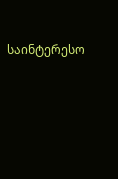საინტერესო